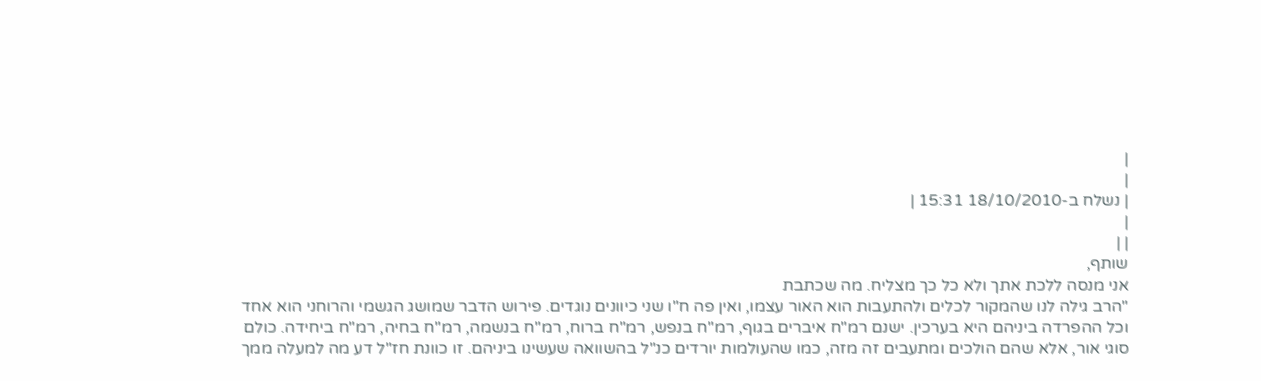|
|
| נשלח ב-18/10/2010 15:31 |
|
| |
שותף,
אני מנסה ללכת אתך ולא כל כך מצליח. מה שכתבת
"הרב גילה לנו שהמקור לכלים ולהתעבות הוא האור עצמו, ואין פה ח"ו שני כיוונים נוגדים. פירוש הדבר שמושג הגשמי והרוחני הוא אחד וכל ההפרדה ביניהם היא בערכין. ישנם רמ"ח איברים בגוף, רמ"ח בנפש, רמ"ח ברוח, רמ"ח בנשמה, רמ"ח בחיה, רמ"ח ביחידה. כולם סוגי אור, אלא שהם הולכים ומתעבים זה מזה, כמו שהעולמות יורדים כנ"ל בהשוואה שעשינו ביניהם. זו כוונת חז"ל דע מה למעלה ממך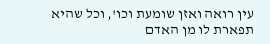עין רואה ואזן שומעת וכו', וכל שהיא תפארת לו מן האדם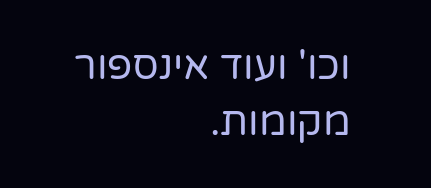וכו' ועוד אינספור מקומות.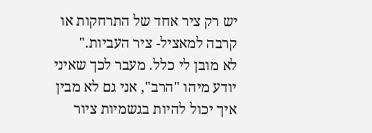יש רק ציר אחד של התרחקות או קרבה למאציל- ציר העביות."
לא מובן לי כלל. מעבר לכך שאיני יודע מיהו "הרב", אני גם לא מבין איך יכול להיות בגשמיות ציור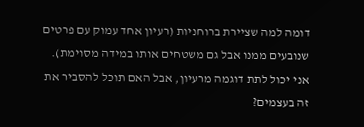דומה למה שציירת ברוחניות (רעיון אחד עמוק עם פרטים שנובעים ממנו אבל גם משטחים אותו במידה מסוימת). אני יכול לתת דוגמה מרעיון, אבל האם תוכל להסביר את זה בעצמים?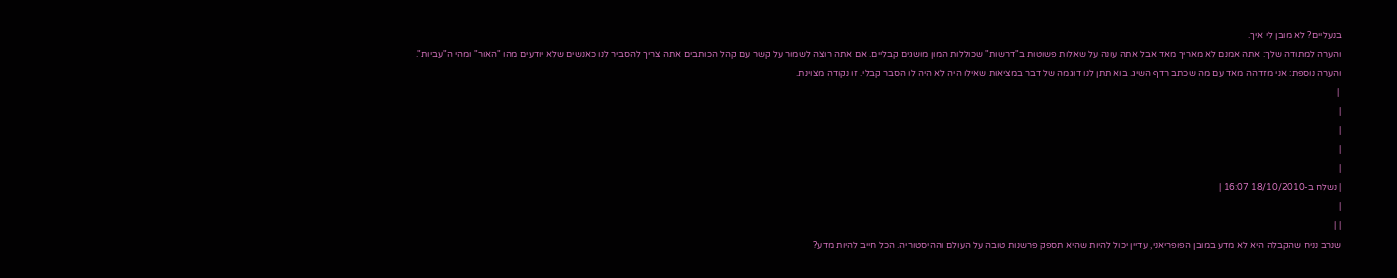בנעליים? לא מובן לי איך.
והערה למתודה שלך: אתה אמנם לא מאריך מאד אבל אתה עונה על שאלות פשוטות ב"דרשות" שכוללות המון מושגים קבליים. אם אתה רוצה לשמור על קשר עם קהל הכותבים אתה צריך להסביר לנו כאנשים שלא יודעים מהו "האור" ומהי ה"עביות".
והערה נוספת: אני מזדהה מאד עם מה שכתב רדף השיג. בוא תתן לנו דוגמה של דבר במציאות שאילו היה לא היה לו הסבר קבלי. זו נקודה מצוינת.
 |
|
|
|
|
| נשלח ב-18/10/2010 16:07 |
|
| |
שנרב נניח שהקבלה היא לא מדע במובן הפופריאני, עדיין יכול להיות שהיא תספק פרשנות טובה על העולם וההיסטוריה. הכל חייב להיות מדע?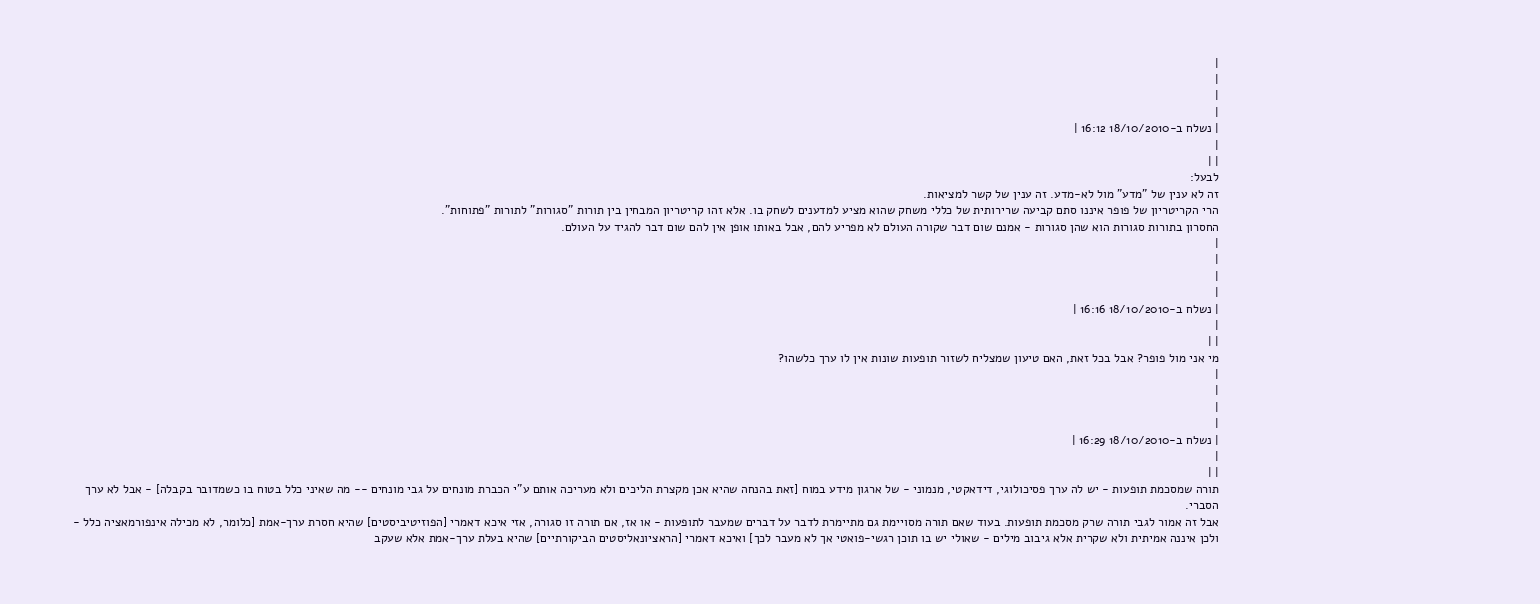|
|
|
|
| נשלח ב-18/10/2010 16:12 |
|
| |
לבעל:
זה לא ענין של "מדע" מול לא-מדע. זה ענין של קשר למציאות.
הרי הקריטריון של פופר איננו סתם קביעה שרירותית של כללי משחק שהוא מציע למדענים לשחק בו. אלא זהו קריטריון המבחין בין תורות "סגורות" לתורות "פתוחות".
החסרון בתורות סגורות הוא שהן סגורות - אמנם שום דבר שקורה העולם לא מפריע להם, אבל באותו אופן אין להם שום דבר להגיד על העולם.
|
|
|
|
| נשלח ב-18/10/2010 16:16 |
|
| |
מי אני מול פופר? אבל בכל זאת, האם טיעון שמצליח לשזור תופעות שונות אין לו ערך כלשהו?
|
|
|
|
| נשלח ב-18/10/2010 16:29 |
|
| |
תורה שמסכמת תופעות - יש לה ערך פסיכולוגי, דידאקטי, מנמוני - של ארגון מידע במוח [זאת בהנחה שהיא אכן מקצרת הליכים ולא מעריכה אותם ע"י הכברת מונחים על גבי מונחים -- מה שאיני כלל בטוח בו כשמדובר בקבלה] - אבל לא ערך הסברי.
אבל זה אמור לגבי תורה שרק מסכמת תופעות. בעוד שאם תורה מסויימת גם מתיימרת לדבר על דברים שמעבר לתופעות - או אז, אם תורה זו סגורה, אזי איכא דאמרי [הפוזיטיביסטים] שהיא חסרת ערך-אמת [כלומר, לא מכילה אינפורמאציה כלל - ולכן איננה אמיתית ולא שקרית אלא גיבוב מילים - שאולי יש בו תוכן רגשי-פואטי אך לא מעבר לכך] ואיכא דאמרי [הראציונאליסטים הביקורתיים] שהיא בעלת ערך-אמת אלא שעקב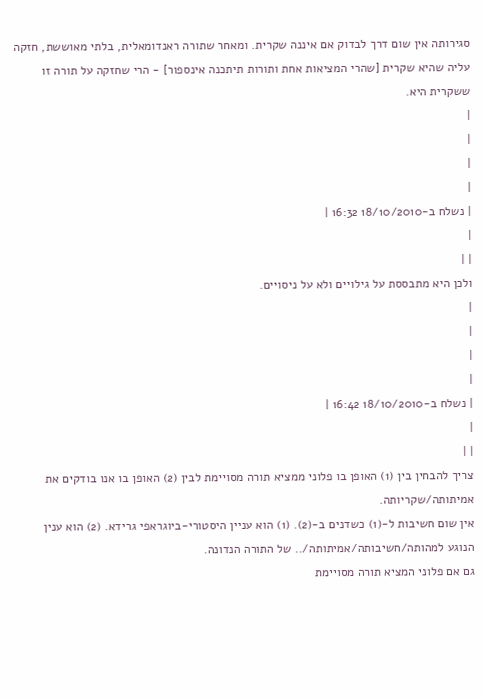סגירותה אין שום דרך לבדוק אם איננה שקרית. ומאחר שתורה ראנדומאלית, בלתי מאוששת, חזקה עליה שהיא שקרית [שהרי המציאות אחת ותורות תיתכנה אינספור] - הרי שחזקה על תורה זו ששקרית היא.
|
|
|
|
| נשלח ב-18/10/2010 16:32 |
|
| |
ולכן היא מתבססת על גילויים ולא על ניסויים.
|
|
|
|
| נשלח ב-18/10/2010 16:42 |
|
| |
צריך להבחין בין (1) האופן בו פלוני ממציא תורה מסויימת לבין (2) האופן בו אנו בודקים את אמיתותה/שקריותה.
אין שום חשיבות ל-(1) כשדנים ב-(2). (1) הוא עניין היסטורי-ביוגראפי גרידא. (2) הוא ענין הנוגע למהותה/חשיבותה/אמיתותה/.. של התורה הנדונה.
גם אם פלוני המציא תורה מסויימת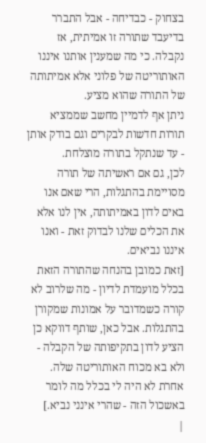בצחוק - כבדיחה - אבל התברר בדיעבד שתורה זו אמיתית, אז נקבלה. כי מה שמענין אותנו איננו האותוריטה של פלוני אלא אמיתותה של התורה שהוא מציע.
ניתן אף לדמיין מחשב שממציא תורות חדשות לבקרים וגם בודק אותן - עד שנתקל בתורה מוצלחת.
לכן, גם אם ראשיתה של תורה מסויימת בהתגלות, הרי שאם אנו באים לדון באמיתותה, אין לנו אלא את הכלים שלנו לבדוק זאת - ואנו איננו נביאים.
[זאת כמובן בהנחה שהתורה הזאת בכלל מועמדת לדיון - מה שלרוב לא קורה כשמדובר על אמונות שמקורן בהתגלות. אבל כאן, שותף דווקא כן הציע לדון בתקיפותה של הקבלה - ולא בא מכוח האותוריטה שלה. אחרת לא היה לי בכלל מה לומר באשכול הזה - שהרי אינני נביא.]
|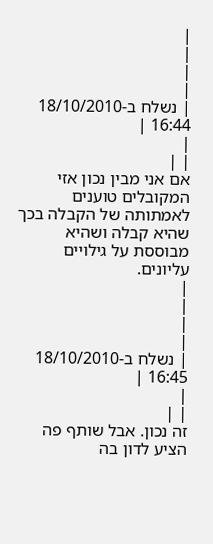|
|
|
|
| נשלח ב-18/10/2010 16:44 |
|
| |
אם אני מבין נכון אזי המקובלים טוענים לאמתותה של הקבלה בכך שהיא קבלה ושהיא מבוססת על גילויים עליונים.
|
|
|
|
| נשלח ב-18/10/2010 16:45 |
|
| |
זה נכון. אבל שותף פה הציע לדון בה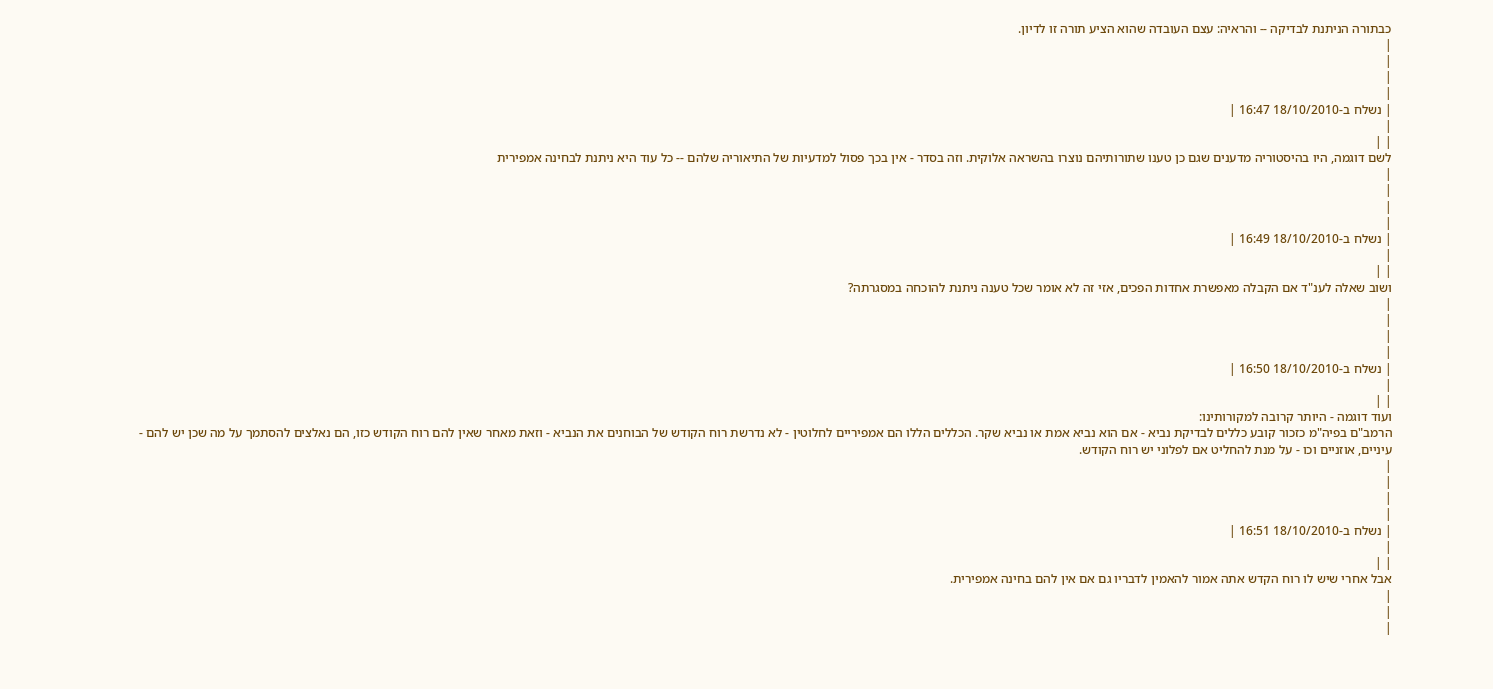כבתורה הניתנת לבדיקה -- והראיה: עצם העובדה שהוא הציע תורה זו לדיון.
|
|
|
|
| נשלח ב-18/10/2010 16:47 |
|
| |
לשם דוגמה, היו בהיסטוריה מדענים שגם כן טענו שתורותיהם נוצרו בהשראה אלוקית. וזה בסדר - אין בכך פסול למדעיות של התיאוריה שלהם -- כל עוד היא ניתנת לבחינה אמפירית
|
|
|
|
| נשלח ב-18/10/2010 16:49 |
|
| |
ושוב שאלה לענ"ד אם הקבלה מאפשרת אחדות הפכים, אזי זה לא אומר שכל טענה ניתנת להוכחה במסגרתה?
|
|
|
|
| נשלח ב-18/10/2010 16:50 |
|
| |
ועוד דוגמה - היותר קרובה למקורותינו:
הרמב"ם בפיה"מ כזכור קובע כללים לבדיקת נביא - אם הוא נביא אמת או נביא שקר. הכללים הללו הם אמפיריים לחלוטין - לא נדרשת רוח הקודש של הבוחנים את הנביא - וזאת מאחר שאין להם רוח הקודש כזו, הם נאלצים להסתמך על מה שכן יש להם - עיניים, אוזניים וכו - על מנת להחליט אם לפלוני יש רוח הקודש.
|
|
|
|
| נשלח ב-18/10/2010 16:51 |
|
| |
אבל אחרי שיש לו רוח הקדש אתה אמור להאמין לדבריו גם אם אין להם בחינה אמפירית.
|
|
|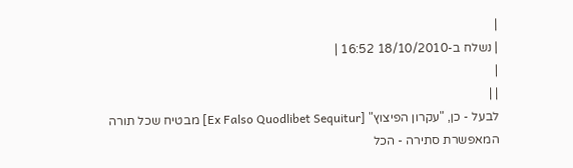|
| נשלח ב-18/10/2010 16:52 |
|
| |
לבעל - כן, "עקרון הפיצוץ" [Ex Falso Quodlibet Sequitur] מבטיח שכל תורה המאפשרת סתירה - הכל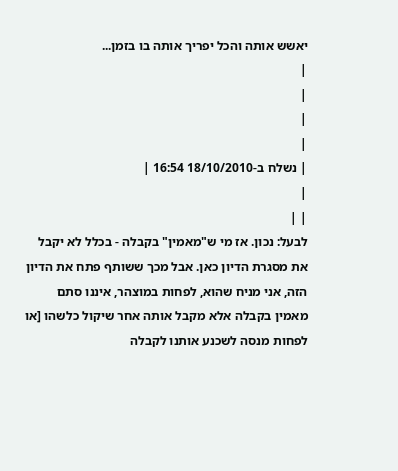יאשש אותה והכל יפריך אותה בו בזמן...
|
|
|
|
| נשלח ב-18/10/2010 16:54 |
|
| |
לבעל: נכון. אז מי ש"מאמין" בקבלה - בכלל לא יקבל את מסגרת הדיון כאן. אבל מכך ששותף פתח את הדיון הזה, אני מניח שהוא, לפחות במוצהר, איננו סתם מאמין בקבלה אלא מקבל אותה אחר שיקול כלשהו [או לפחות מנסה לשכנע אותנו לקבלה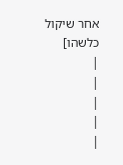אחר שיקול כלשהו]
|
|
|
|
|